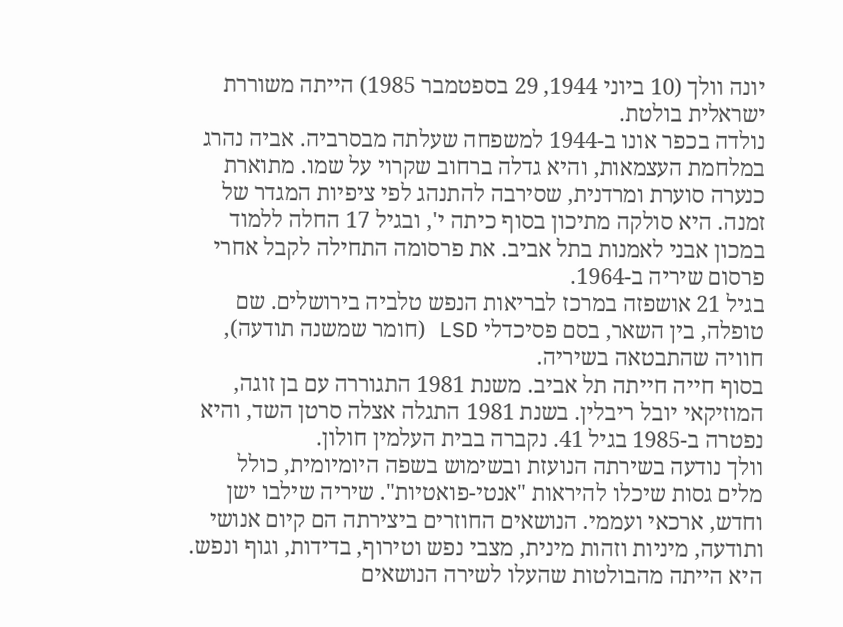יונה וולך (10 ביוני 1944, 29 בספטמבר 1985) הייתה משוררת ישראלית בולטת.
נולדה בכפר אונו ב-1944 למשפחה שעלתה מבסרביה. אביה נהרג במלחמת העצמאות, והיא גדלה ברחוב שקרוי על שמו. מתוארת כנערה סוערת ומרדנית, שסירבה להתנהג לפי ציפיות המגדר של זמנה. היא סולקה מתיכון בסוף כיתה י', ובגיל 17 החלה ללמוד במכון אבני לאמנות בתל אביב. את פרסומה התחילה לקבל אחרי פרסום שיריה ב-1964.
בגיל 21 אושפזה במרכז לבריאות הנפש טלביה בירושלים. שם טופלה, בין השאר, בסם פסיכדלי LSD (חומר שמשנה תודעה), חוויה שהתבטאה בשיריה.
בסוף חייה חייתה תל אביב. משנת 1981 התגוררה עם בן זוגה, המוזיקאי יובל ריבלין. בשנת 1981 התגלה אצלה סרטן השד, והיא נפטרה ב-1985 בגיל 41. נקברה בבית העלמין חולון.
וולך נודעה בשירתה הנועזת ובשימוש בשפה היומיומית, כולל מלים גסות שיכלו להיראות "אנטי-פואטיות". שיריה שילבו ישן וחדש, ארכאי ועממי. הנושאים החוזרים ביצירתה הם קיום אנושי ותודעה, מיניות וזהות מינית, מצבי נפש וטירוף, בדידות, וגוף ונפש.
היא הייתה מהבולטות שהעלו לשירה הנושאים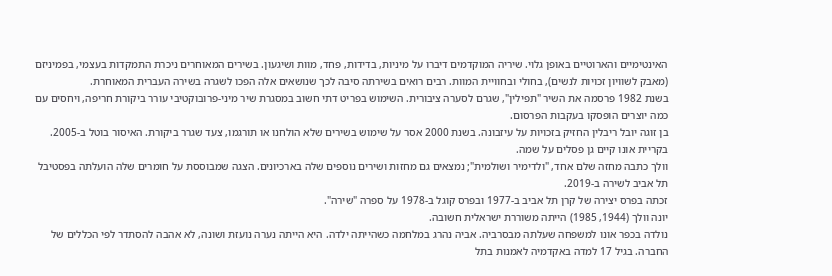האינטימיים והארוטיים באופן גלוי. שיריה המוקדמים דיברו על מיניות, בדידות, פחד, מוות ושיגעון. בשירים המאוחרים ניכרת התמקדות בעצמי, בפמיניזם (מאבק לשוויון זכויות לנשים), בחולי ובחוויית המוות. רבים רואים בשירתה סיבה לכך שנושאים אלה הפכו לשגרה בשירה העברית המאוחרת.
בשנת 1982 פרסמה את השיר "תפילין", שגרם לסערה ציבורית. השימוש בפריט דתי חשוב במסגרת שיר מיני-פרובוקטיבי עורר ביקורת חריפה, ויחסים עם כמה יוצרים הופסקו בעקבות הפרסום.
בן זוגה יובל ריבלין החזיק בזכויות על עיזבונה. בשנת 2000 אסר על שימוש בשירים שלא הולחנו או תורגמו, צעד שגרר ביקורת. האיסור בוטל ב-2005.
בקריית אונו קיים גן פסלים על שמה.
וולך כתבה מחזה שלם אחד, "ולדימיר ושולמית"; נמצאים גם מחזות ושירים נוספים שלה בארכיונים. הצגה שמבוססת על חומרים שלה הועלתה בפסטיבל תל אביב לשירה ב-2019.
זכתה בפרס יצירה של קרן תל אביב ב-1977 ובפרס קוגל ב-1978 על ספרה "שירה".
יונה וולך (1944, 1985) הייתה משוררת ישראלית חשובה.
נולדה בכפר אונו למשפחה שעלתה מבסרביה. אביה נהרג במלחמה כשהייתה ילדה. היא הייתה נערה נועזת ושונה, לא אהבה להסתדר לפי הכללים של החברה. בגיל 17 למדה באקדמיה לאמנות בתל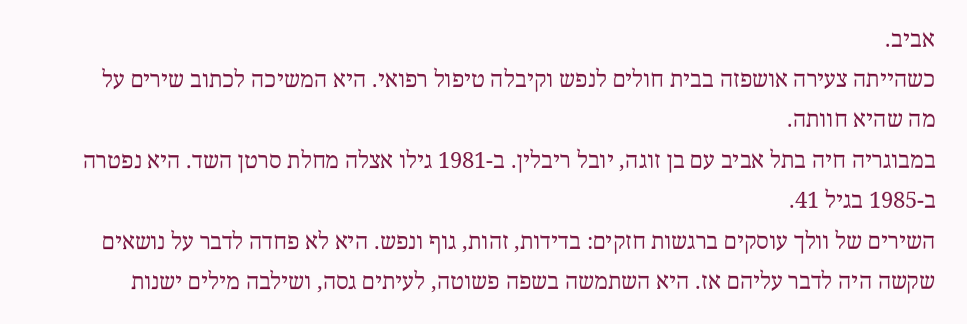אביב.
כשהייתה צעירה אושפזה בבית חולים לנפש וקיבלה טיפול רפואי. היא המשיכה לכתוב שירים על מה שהיא חוותה.
במבוגריה חיה בתל אביב עם בן זוגה, יובל ריבלין. ב-1981 גילו אצלה מחלת סרטן השד. היא נפטרה ב-1985 בגיל 41.
השירים של וולך עוסקים ברגשות חזקים: בדידות, זהות, גוף ונפש. היא לא פחדה לדבר על נושאים שקשה היה לדבר עליהם אז. היא השתמשה בשפה פשוטה, לעיתים גסה, ושילבה מילים ישנות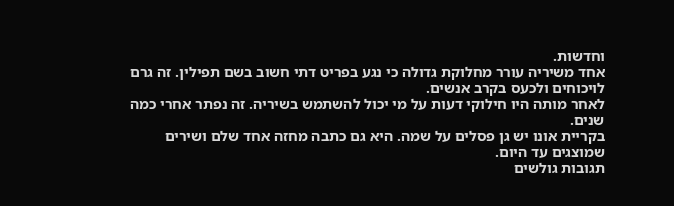וחדשות.
אחד משיריה עורר מחלוקת גדולה כי נגע בפריט דתי חשוב בשם תפילין. זה גרם לויכוחים ולכעס בקרב אנשים.
לאחר מותה היו חילוקי דעות על מי יכול להשתמש בשיריה. זה נפתר אחרי כמה שנים.
בקריית אונו יש גן פסלים על שמה. היא גם כתבה מחזה אחד שלם ושירים שמוצגים עד היום.
תגובות גולשים